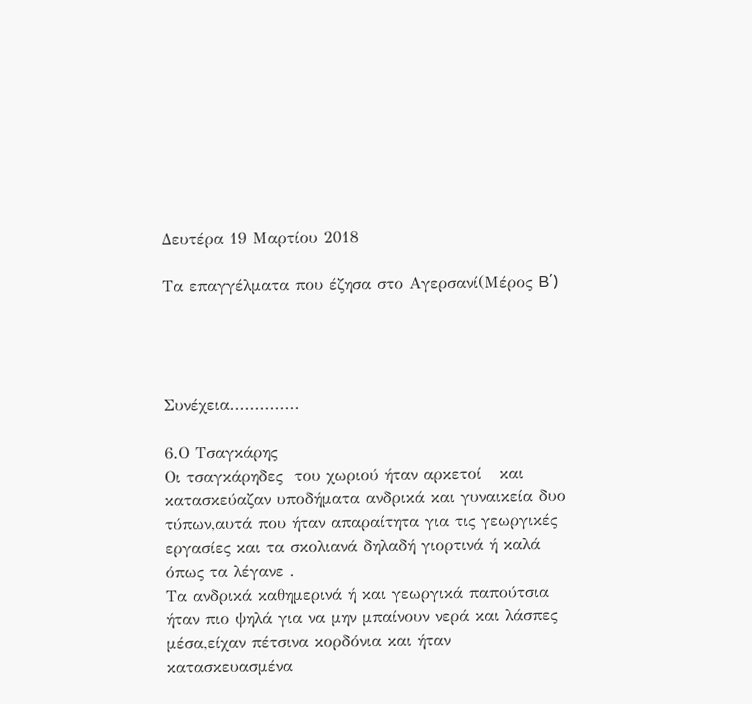Δευτέρα 19 Μαρτίου 2018

Τα επαγγέλματα που έζησα στο Αγερσανί(Μέρος B΄)




Συνέχεια..............

6.Ο Τσαγκάρης
Οι τσαγκάρηδες  του χωριού ήταν αρκετοί   και  κατασκεύαζαν υποδήματα ανδρικά και γυναικεία δυο τύπων,αυτά που ήταν απαραίτητα για τις γεωργικές εργασίες και τα σκολιανά δηλαδή γιορτινά ή καλά όπως τα λέγανε .
Τα ανδρικά καθημερινά ή και γεωργικά παπούτσια ήταν πιο ψηλά για να μην μπαίνουν νερά και λάσπες μέσα,είχαν πέτσινα κορδόνια και ήταν  κατασκευασμένα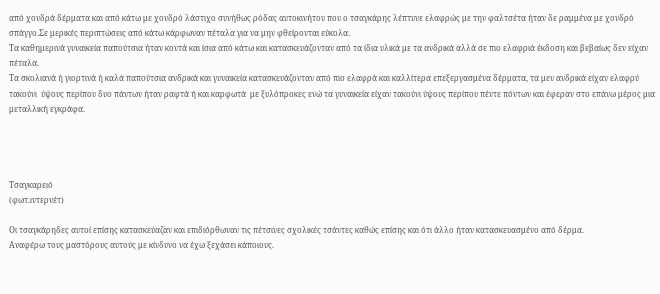από χονδρά δέρματα και από κάτω με χονδρό λάστιχο συνήθως ρόδας αυτοκινήτου που ο τσαγκάρης λέπτυνε ελαφρώς με την φαλτσέτα ήταν δε ραμμένα με χονδρό σπάγγο.Σε μερικές περιπτώσεις από κάτω κάρφωναν πέταλα για να μην φθείρονται εύκολα.
Τα καθημερινά γυναικεία παπούτσια ήταν κοντά και ίσια από κάτω και κατασκευάζονταν από τα ίδια υλικά με τα ανδρικά αλλά σε πιο ελαφριά έκδοση και βεβαίως δεν είχαν πέταλα.
Τα σκολιανά ή γιορτινά ή καλά παπούτσια ανδρικά και γυναικεία κατασκευάζονταν από πιο ελαφρά και καλλίτερα επεξεργασμένα δέρματα, τα μεν ανδρικά είχαν ελαφρύ τακούνι  ύψους περίπου δυο πάντων ήταν ραφτά ή και καρφωτά  με ξυλόπροκες ενώ τα γυναικεία είχαν τακούνι ύψους περίπου πέντε πόντων και έφεραν στο επάνω μέρος μια μεταλλική εγκράφα.




Τσαγκαρειό
(φωτ.ιντερνέτ)

Οι τσαγκάρηδες αυτοί επίσης κατασκεύαζαν και επιδιόρθωναν τις πέτσινες σχολικές τσάντες καθώς επίσης και ότι άλλο ήταν κατασκευασμένο από δέρμα.
Αναφέρω τους μαστόρους αυτούς με κίνδυνο να έχω ξεχάσει κάποιους.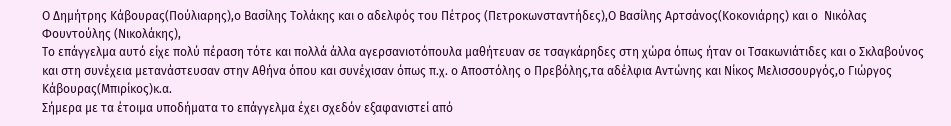Ο Δημήτρης Κάβουρας(Πούλιαρης),ο Βασίλης Τολάκης και ο αδελφός του Πέτρος (Πετροκωνσταντήδες),Ο Βασίλης Αρτσάνος(Κοκονιάρης) και ο  Νικόλας Φουντούλης (Νικολάκης),
Το επάγγελμα αυτό είχε πολύ πέραση τότε και πολλά άλλα αγερσανιοτόπουλα μαθήτευαν σε τσαγκάρηδες στη χώρα όπως ήταν οι Τσακωνιάτιδες και ο Σκλαβούνος και στη συνέχεια μετανάστευσαν στην Αθήνα όπου και συνέχισαν όπως π.χ. ο Αποστόλης ο Πρεβόλης,τα αδέλφια Αντώνης και Νίκος Μελισσουργός,ο Γιώργος Κάβουρας(Μπιρίκος)κ.α.
Σήμερα με τα έτοιμα υποδήματα το επάγγελμα έχει σχεδόν εξαφανιστεί από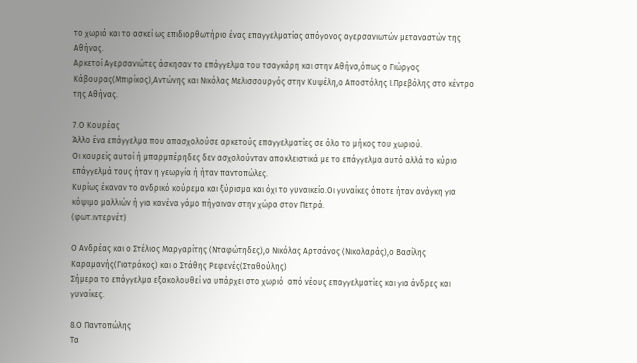το χωριό και το ασκεί ως επιδιορθωτήριο ένας επαγγελματίας απόγονος αγερσανιωτών μεταναστών της Αθήνας.
Αρκετοί Αγερσανιώτες άσκησαν το επάγγελμα του τσαγκάρη και στην Αθήνα,όπως ο Γιώργος Κάβουρας(Μπιρίκος),Αντώνης και Νικόλας Μελισσουργός στην Κυψέλη,ο Αποστόλης Ι.Πρεβόλης στο κέντρο της Αθήνας.

7.Ο Κουρέας
Άλλο ένα επάγγελμα που απασχολούσε αρκετούς επαγγελματίες σε όλο το μήκος του χωριού.
Οι κουρείς αυτοί ή μπαρμπέρηδες δεν ασχολούνταν αποκλειστικά με το επάγγελμα αυτό αλλά το κύριο επάγγελμά τους ήταν η γεωργία ή ήταν παντοπώλες.
Κυρίως έκαναν το ανδρικό κούρεμα και ξύρισμα και όχι το γυναικείο.Οι γυναίκες όποτε ήταν ανάγκη για κόψιμο μαλλιών ή για κανένα γάμο πήγαιναν στην χώρα στον Πετρά.
(φωτ.ιντερνέτ)

Ο Ανδρέας και ο Στέλιος Μαργαρίτης (Νταφώτηδες),ο Νικόλας Αρτσάνος (Νικολαράς),ο Βασίλης Καραμανής(Γιατράκος) και ο Στάθης Ρεφενές(Σταθούλης)
Σήμερα το επάγγελμα εξακολουθεί να υπάρχει στο χωριό  από νέους επαγγελματίες και για άνδρες και γυναίκες.

8.Ο Παντοπώλης
Τα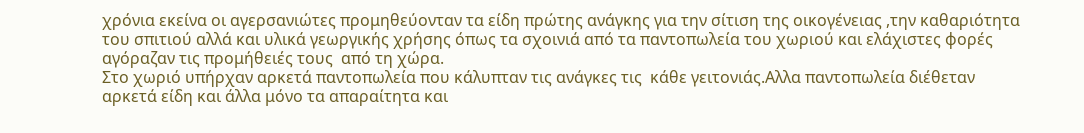χρόνια εκείνα οι αγερσανιώτες προμηθεύονταν τα είδη πρώτης ανάγκης για την σίτιση της οικογένειας ,την καθαριότητα του σπιτιού αλλά και υλικά γεωργικής χρήσης όπως τα σχοινιά από τα παντοπωλεία του χωριού και ελάχιστες φορές αγόραζαν τις προμήθειές τους  από τη χώρα.
Στο χωριό υπήρχαν αρκετά παντοπωλεία που κάλυπταν τις ανάγκες τις  κάθε γειτονιάς.Αλλα παντοπωλεία διέθεταν αρκετά είδη και άλλα μόνο τα απαραίτητα και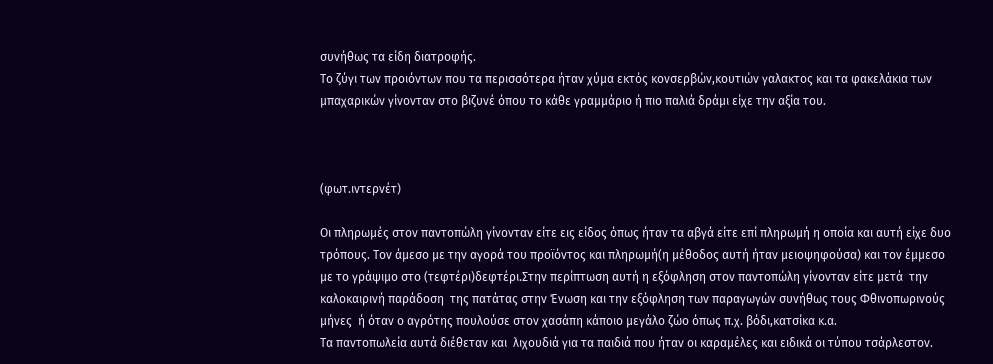συνήθως τα είδη διατροφής.
Το ζύγι των προιόντων που τα περισσότερα ήταν χύμα εκτός κονσερβών,κουτιών γαλακτος και τα φακελάκια των μπαχαρικών γίνονταν στο βιζυνέ όπου το κάθε γραμμάριο ή πιο παλιά δράμι είχε την αξία του.



(φωτ.ιντερνέτ)

Οι πληρωμές στον παντοπώλη γίνονταν είτε εις είδος όπως ήταν τα αβγά είτε επί πληρωμή η οποία και αυτή είχε δυο τρόπους. Τον άμεσο με την αγορά του προϊόντος και πληρωμή(η μέθοδος αυτή ήταν μειοψηφούσα) και τον έμμεσο  με το γράψιμο στο (τεφτέρι)δεφτέρι.Στην περίπτωση αυτή η εξόφληση στον παντοπώλη γίνονταν είτε μετά  την καλοκαιρινή παράδοση  της πατάτας στην Ένωση και την εξόφληση των παραγωγών συνήθως τους Φθινοπωρινούς μήνες  ή όταν ο αγρότης πουλούσε στον χασάπη κάποιο μεγάλο ζώο όπως π.χ. βόδι,κατσίκα κ.α.
Τα παντοπωλεία αυτά διέθεταν και  λιχουδιά για τα παιδιά που ήταν οι καραμέλες και ειδικά οι τύπου τσάρλεστον.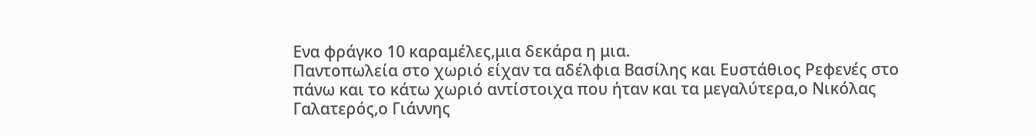Ενα φράγκο 10 καραμέλες,μια δεκάρα η μια.
Παντοπωλεία στο χωριό είχαν τα αδέλφια Βασίλης και Ευστάθιος Ρεφενές στο πάνω και το κάτω χωριό αντίστοιχα που ήταν και τα μεγαλύτερα,ο Νικόλας Γαλατερός,ο Γιάννης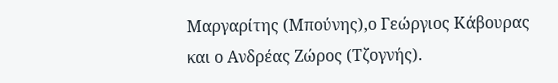Μαργαρίτης (Μπούνης),ο Γεώργιος Κάβουρας και ο Ανδρέας Ζώρος (Τζογνής).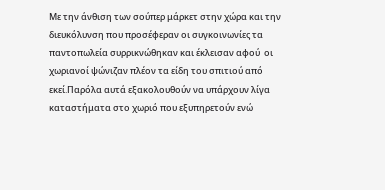Με την άνθιση των σούπερ μάρκετ στην χώρα και την διευκόλυνση που προσέφεραν οι συγκοινωνίες τα παντοπωλεία συρρικνώθηκαν και έκλεισαν αφού  οι χωριανοί ψώνιζαν πλέον τα είδη του σπιτιού από εκεί.Παρόλα αυτά εξακολουθούν να υπάρχουν λίγα καταστήματα στο χωριό που εξυπηρετούν ενώ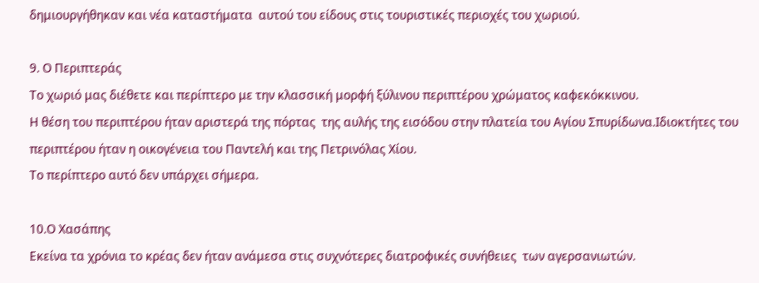δημιουργήθηκαν και νέα καταστήματα  αυτού του είδους στις τουριστικές περιοχές του χωριού.

9. Ο Περιπτεράς
Το χωριό μας διέθετε και περίπτερο με την κλασσική μορφή ξύλινου περιπτέρου χρώματος καφεκόκκινου.
Η θέση του περιπτέρου ήταν αριστερά της πόρτας  της αυλής της εισόδου στην πλατεία του Αγίου Σπυρίδωνα.Ιδιοκτήτες του περιπτέρου ήταν η οικογένεια του Παντελή και της Πετρινόλας Χίου.
Το περίπτερο αυτό δεν υπάρχει σήμερα.

10.Ο Χασάπης
Εκείνα τα χρόνια το κρέας δεν ήταν ανάμεσα στις συχνότερες διατροφικές συνήθειες  των αγερσανιωτών.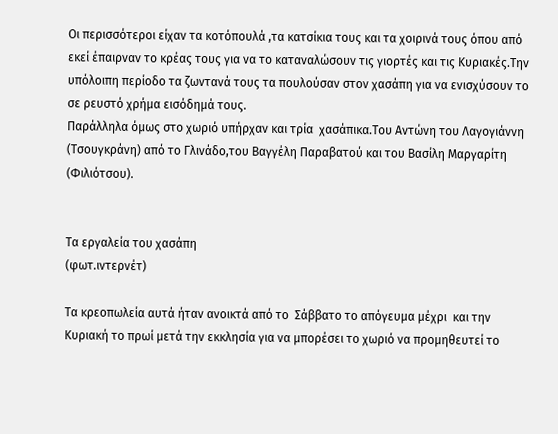Οι περισσότεροι είχαν τα κοτόπουλά ,τα κατσίκια τους και τα χοιρινά τους όπου από εκεί έπαιρναν το κρέας τους για να το καταναλώσουν τις γιορτές και τις Κυριακές.Την υπόλοιπη περίοδο τα ζωντανά τους τα πουλούσαν στον χασάπη για να ενισχύσουν το σε ρευστό χρήμα εισόδημά τους.
Παράλληλα όμως στο χωριό υπήρχαν και τρία  χασάπικα.Του Αντώνη του Λαγογιάννη (Τσουγκράνη) από το Γλινάδο,του Βαγγέλη Παραβατού και του Βασίλη Μαργαρίτη (Φιλιότσου).


Τα εργαλεία του χασάπη
(φωτ.ιντερνέτ)

Τα κρεοπωλεία αυτά ήταν ανοικτά από το  Σάββατο το απόγευμα μέχρι  και την Κυριακή το πρωί μετά την εκκλησία για να μπορέσει το χωριό να προμηθευτεί το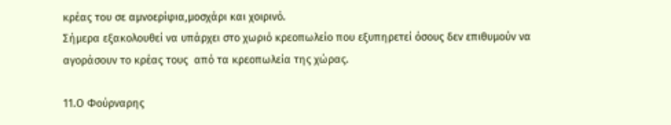κρέας του σε αμνοερίφια,μοσχάρι και χοιρινό.
Σήμερα εξακολουθεί να υπάρχει στο χωριό κρεοπωλείο που εξυπηρετεί όσους δεν επιθυμούν να αγοράσουν το κρέας τους  από τα κρεοπωλεία της χώρας.

11.Ο Φούρναρης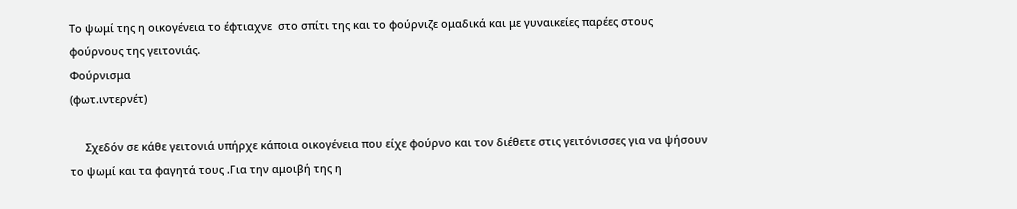Το ψωμί της η οικογένεια το έφτιαχνε  στο σπίτι της και το φούρνιζε ομαδικά και με γυναικείες παρέες στους φούρνους της γειτονιάς.
Φούρνισμα
(φωτ.ιντερνέτ)

     Σχεδόν σε κάθε γειτονιά υπήρχε κάποια οικογένεια που είχε φούρνο και τον διέθετε στις γειτόνισσες για να ψήσουν το ψωμί και τα φαγητά τους .Για την αμοιβή της η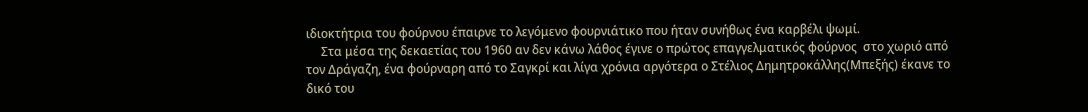ιδιοκτήτρια του φούρνου έπαιρνε το λεγόμενο φουρνιάτικο που ήταν συνήθως ένα καρβέλι ψωμί.
     Στα μέσα της δεκαετίας του 1960 αν δεν κάνω λάθος έγινε ο πρώτος επαγγελματικός φούρνος  στο χωριό από τον Δράγαζη, ένα φούρναρη από το Σαγκρί και λίγα χρόνια αργότερα ο Στέλιος Δημητροκάλλης(Μπεξής) έκανε το δικό του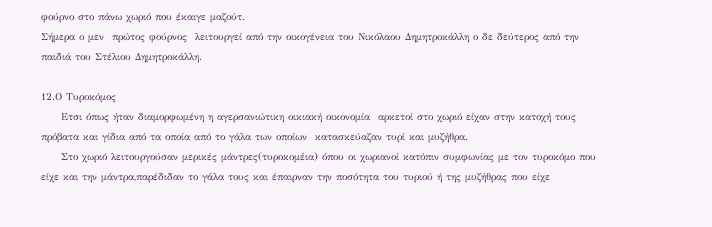φούρνο στο πάνω χωριό που έκαιγε μαζούτ.
Σήμερα ο μεν  πρώτος φούρνος  λειτουργεί από την οικογένεια του Νικόλαου Δημητροκάλλη ο δε δεύτερος από την παιδιά του Στέλιου Δημητροκάλλη.

12.Ο Τυροκόμος
     Ετσι όπως ήταν διαμορφωμένη η αγερσανιώτικη οικιακή οικονομία  αρκετοί στο χωριό είχαν στην κατοχή τους  πρόβατα και γίδια από τα οποία από το γάλα των οποίων  κατασκεύαζαν τυρί και μυζήθρα.
     Στο χωριό λειτουργούσαν μερικές μάντρες(τυροκομέια) όπου οι χωριανοί κατόπιν συμφωνίας με τον τυροκόμο που είχε και την μάντρα,παρέδιδαν το γάλα τους και έπαιρναν την ποσότητα του τυριού ή της μυζήθρας που είχε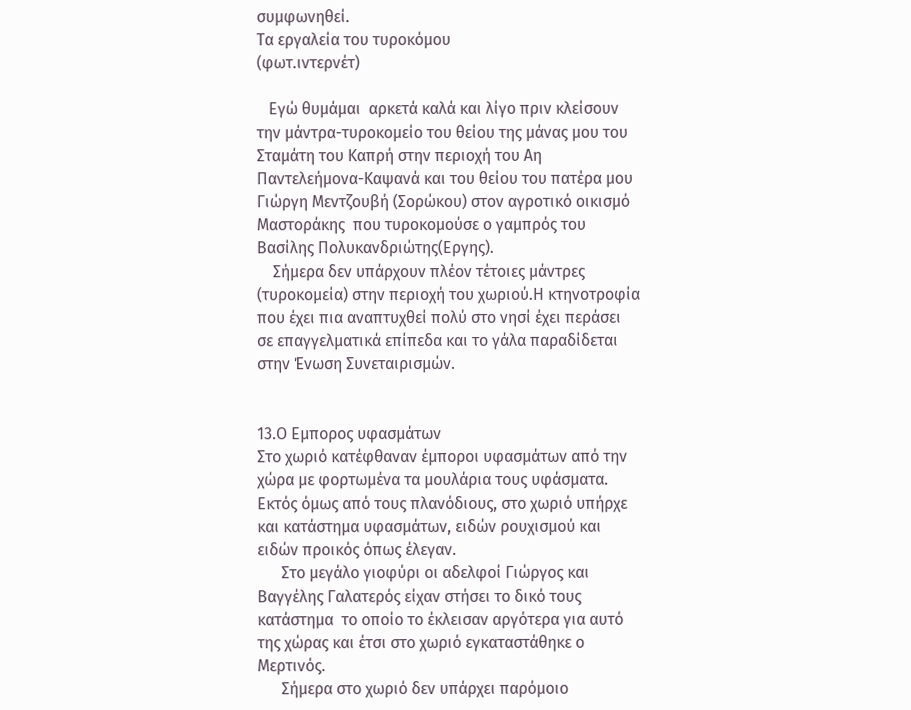συμφωνηθεί.
Τα εργαλεία του τυροκόμου
(φωτ.ιντερνέτ)

   Εγώ θυμάμαι  αρκετά καλά και λίγο πριν κλείσουν την μάντρα-τυροκομείο του θείου της μάνας μου του Σταμάτη του Καπρή στην περιοχή του Αη Παντελεήμονα-Καψανά και του θείου του πατέρα μου Γιώργη Μεντζουβή (Σορώκου) στον αγροτικό οικισμό Μαστοράκης  που τυροκομούσε ο γαμπρός του Βασίλης Πολυκανδριώτης(Εργης).
    Σήμερα δεν υπάρχουν πλέον τέτοιες μάντρες  (τυροκομεία) στην περιοχή του χωριού.Η κτηνοτροφία που έχει πια αναπτυχθεί πολύ στο νησί έχει περάσει σε επαγγελματικά επίπεδα και το γάλα παραδίδεται στην Ένωση Συνεταιρισμών.


13.Ο Εμπορος υφασμάτων
Στο χωριό κατέφθαναν έμποροι υφασμάτων από την χώρα με φορτωμένα τα μουλάρια τους υφάσματα.
Εκτός όμως από τους πλανόδιους, στο χωριό υπήρχε και κατάστημα υφασμάτων, ειδών ρουχισμού και ειδών προικός όπως έλεγαν.
      Στο μεγάλο γιοφύρι οι αδελφοί Γιώργος και Βαγγέλης Γαλατερός είχαν στήσει το δικό τους κατάστημα  το οποίο το έκλεισαν αργότερα για αυτό της χώρας και έτσι στο χωριό εγκαταστάθηκε ο Μερτινός.
      Σήμερα στο χωριό δεν υπάρχει παρόμοιο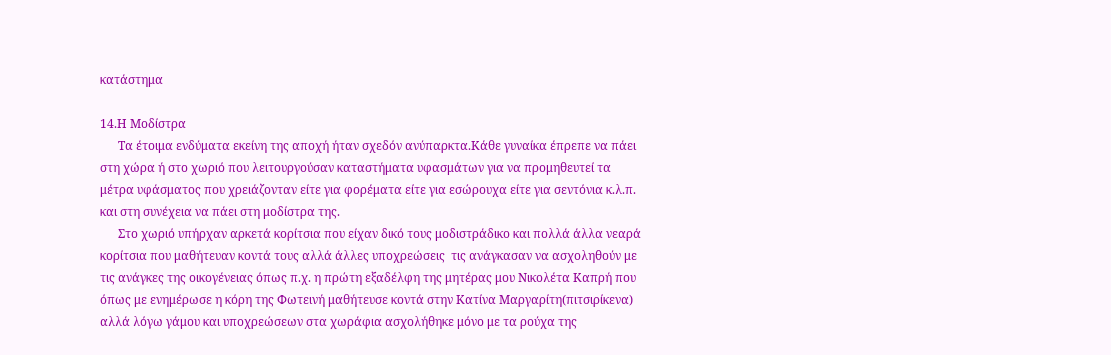κατάστημα

14.Η Μοδίστρα
      Τα έτοιμα ενδύματα εκείνη της αποχή ήταν σχεδόν ανύπαρκτα.Κάθε γυναίκα έπρεπε να πάει στη χώρα ή στο χωριό που λειτουργούσαν καταστήματα υφασμάτων για να προμηθευτεί τα μέτρα υφάσματος που χρειάζονταν είτε για φορέματα είτε για εσώρουχα είτε για σεντόνια κ.λ.π. και στη συνέχεια να πάει στη μοδίστρα της.
      Στο χωριό υπήρχαν αρκετά κορίτσια που είχαν δικό τους μοδιστράδικο και πολλά άλλα νεαρά κορίτσια που μαθήτευαν κοντά τους αλλά άλλες υποχρεώσεις  τις ανάγκασαν να ασχοληθούν με τις ανάγκες της οικογένειας όπως π.χ. η πρώτη εξαδέλφη της μητέρας μου Νικολέτα Καπρή που όπως με ενημέρωσε η κόρη της Φωτεινή μαθήτευσε κοντά στην Κατίνα Μαργαρίτη(πιτσιρίκενα) αλλά λόγω γάμου και υποχρεώσεων στα χωράφια ασχολήθηκε μόνο με τα ρούχα της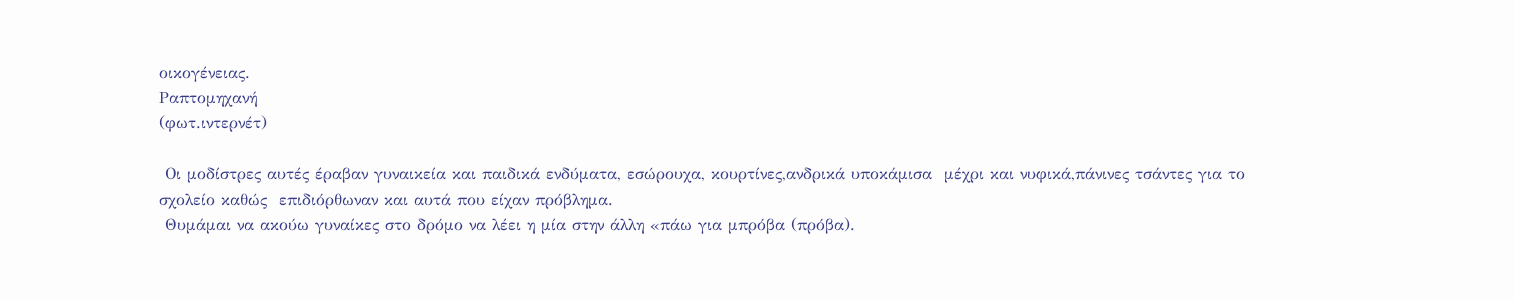οικογένειας.
Ραπτομηχανή
(φωτ.ιντερνέτ)

 Οι μοδίστρες αυτές έραβαν γυναικεία και παιδικά ενδύματα, εσώρουχα, κουρτίνες,ανδρικά υποκάμισα  μέχρι και νυφικά,πάνινες τσάντες για το σχολείο καθώς  επιδιόρθωναν και αυτά που είχαν πρόβλημα.
 Θυμάμαι να ακούω γυναίκες στο δρόμο να λέει η μία στην άλλη «πάω για μπρόβα (πρόβα).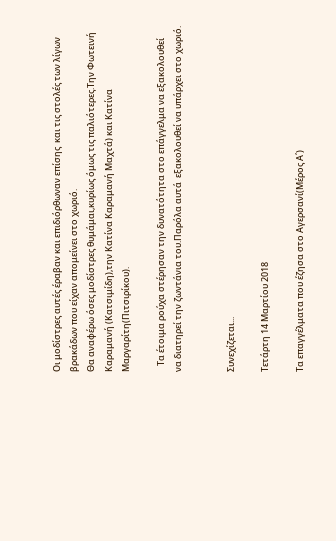Οι μοδίστρες αυτές έραβαν και επιδιόρθωναν επίσης  και τις στολές των λίγων  βρακάδων που είχαν απομείνει στο χωριό.
Θα αναφέρω όσες μοδίστρες θυμάμαι,κυρίως όμως τις παλιότερες.Την Φωτεινή Καραμανή (Κατσιμίδη),την Κατίνα Καραμανή Μαχτά) και Κατίνα Μαργαρίτη(Πιτσιρίκου).

   Τα έτοιμα ρούχα στέρησαν την δυνατότητα στο επάγγελμα να εξακολουθεί να διατηρεί την ζωντάνια του.Παρόλα αυτά  εξακολουθεί να υπάρχει στο χωριό.


Συνεχίζεται...

Τετάρτη 14 Μαρτίου 2018

Τα επαγγέλματα που έζησα στο Αγερσανί(Μέρος Α΄)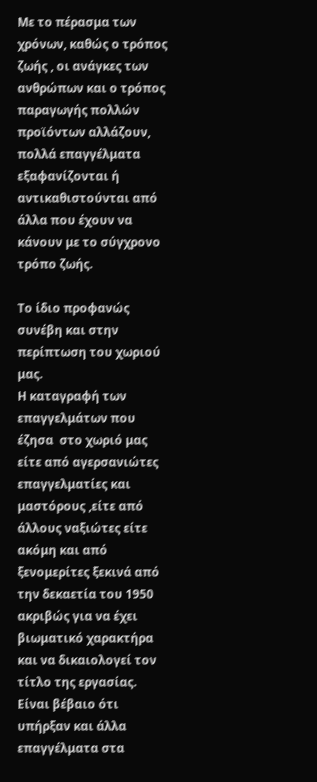Με το πέρασμα των χρόνων, καθώς ο τρόπος ζωής , οι ανάγκες των ανθρώπων και ο τρόπος παραγωγής πολλών προϊόντων αλλάζουν, πολλά επαγγέλματα εξαφανίζονται ή αντικαθιστούνται από άλλα που έχουν να κάνουν με το σύγχρονο τρόπο ζωής.

Το ίδιο προφανώς συνέβη και στην περίπτωση του χωριού μας.
Η καταγραφή των επαγγελμάτων που έζησα  στο χωριό μας είτε από αγερσανιώτες επαγγελματίες και μαστόρους ,είτε από άλλους ναξιώτες είτε ακόμη και από ξενομερίτες ξεκινά από την δεκαετία του 1950  ακριβώς για να έχει βιωματικό χαρακτήρα και να δικαιολογεί τον τίτλο της εργασίας.
Είναι βέβαιο ότι υπήρξαν και άλλα επαγγέλματα στα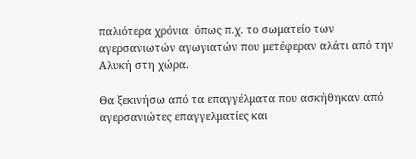παλιότερα χρόνια  όπως π.χ. το σωματείο των αγερσανιωτών αγωγιατών που μετέφεραν αλάτι από την Αλυκή στη χώρα.

Θα ξεκινήσω από τα επαγγέλματα που ασκήθηκαν από  αγερσανιώτες επαγγελματίες και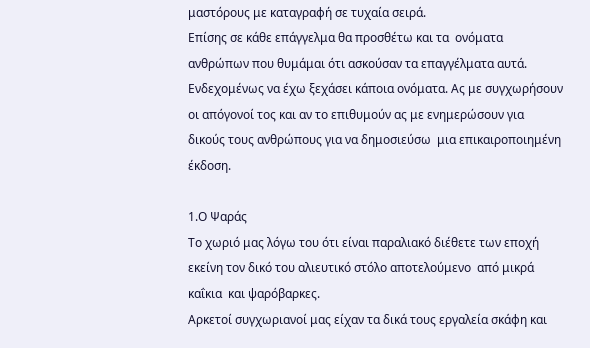μαστόρους με καταγραφή σε τυχαία σειρά.
Επίσης σε κάθε επάγγελμα θα προσθέτω και τα  ονόματα  ανθρώπων που θυμάμαι ότι ασκούσαν τα επαγγέλματα αυτά.
Ενδεχομένως να έχω ξεχάσει κάποια ονόματα. Ας με συγχωρήσουν οι απόγονοί τος και αν το επιθυμούν ας με ενημερώσουν για δικούς τους ανθρώπους για να δημοσιεύσω  μια επικαιροποιημένη έκδοση.

1.Ο Ψαράς
Το χωριό μας λόγω του ότι είναι παραλιακό διέθετε των εποχή εκείνη τον δικό του αλιευτικό στόλο αποτελούμενο  από μικρά καΐκια  και ψαρόβαρκες.
Αρκετοί συγχωριανοί μας είχαν τα δικά τους εργαλεία σκάφη και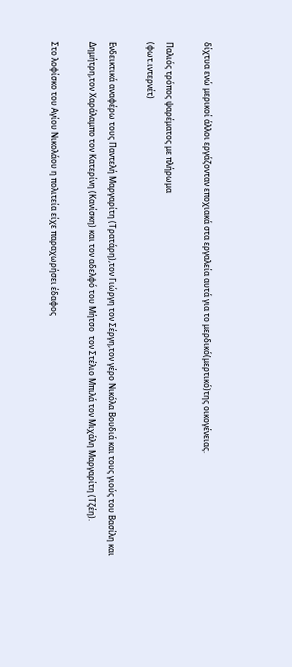δίχτυα ενώ μερικοί άλλοι εργάζονταν εποχιακά στα εργαλεία αυτά για το μερδικό(μερτικό)της οικογένειας.

Παλιός τρόπος ψαρέματος με πλήρωμα
(φωτ.ιντερνέτ)

Ενδεικτικά αναφέρω τους Παντελή Μαργαρίτη (Τρατάρη),τον Γιώργη τον Σέργη,τον γέρο Νικόλα Βουδιά και τους γιούς του Βασίλη και Δημήτρη,τον Χαράλαμπο τον Κατερίνη (Κανίσκη) και τον αδελφό του Μήτσο  τον Στέλιο Μπιλά τον Μιχάλη Μαργαρίτη (Τζέη).

Στο λοφίσκο του Αγίου Νικολάου η πολιτεία είχε παραχωρήσει έδαφος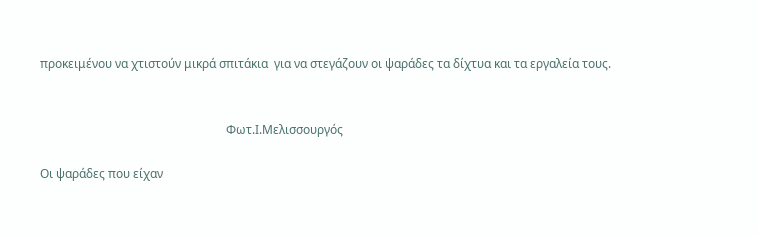προκειμένου να χτιστούν μικρά σπιτάκια  για να στεγάζουν οι ψαράδες τα δίχτυα και τα εργαλεία τους.


                                                              Φωτ.Ι.Μελισσουργός

Οι ψαράδες που είχαν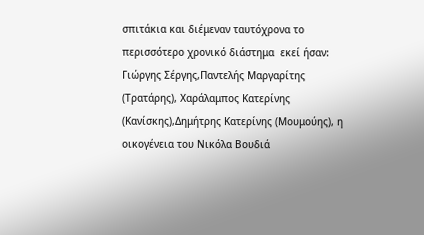σπιτάκια και διέμεναν ταυτόχρονα το περισσότερο χρονικό διάστημα  εκεί ήσαν: Γιώργης Σέργης,Παντελής Μαργαρίτης (Τρατάρης), Χαράλαμπος Κατερίνης (Κανίσκης),Δημήτρης Κατερίνης (Μουμούης), η οικογένεια του Νικόλα Βουδιά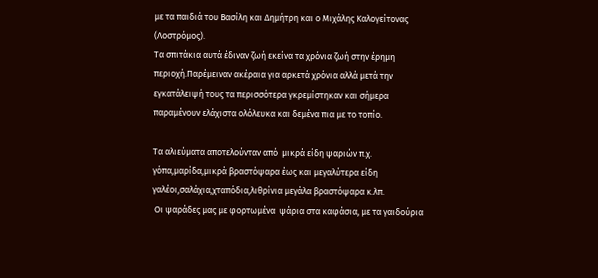με τα παιδιά του Βασίλη και Δημήτρη και ο Μιχάλης Καλογείτονας (Λοστρόμος).
Τα σπιτάκια αυτά έδιναν ζωή εκείνα τα χρόνια ζωή στην έρημη περιοχή.Παρέμειναν ακέραια για αρκετά χρόνια αλλά μετά την εγκατάλειψή τους τα περισσότερα γκρεμίστηκαν και σήμερα παραμένουν ελάχιστα ολόλευκα και δεμένα πια με το τοπίο.

Τα αλιεύματα αποτελούνταν από  μικρά είδη ψαριών π.χ. γόπα,μαρίδα,μικρά βραστόψαρα έως και μεγαλύτερα είδη γαλέοι,σαλάχια,χταπόδια,λιθρίνια μεγάλα βραστόψαρα κ.λπ.
 Οι ψαράδες μας με φορτωμένα  ψάρια στα καφάσια, με τα γαιδούρια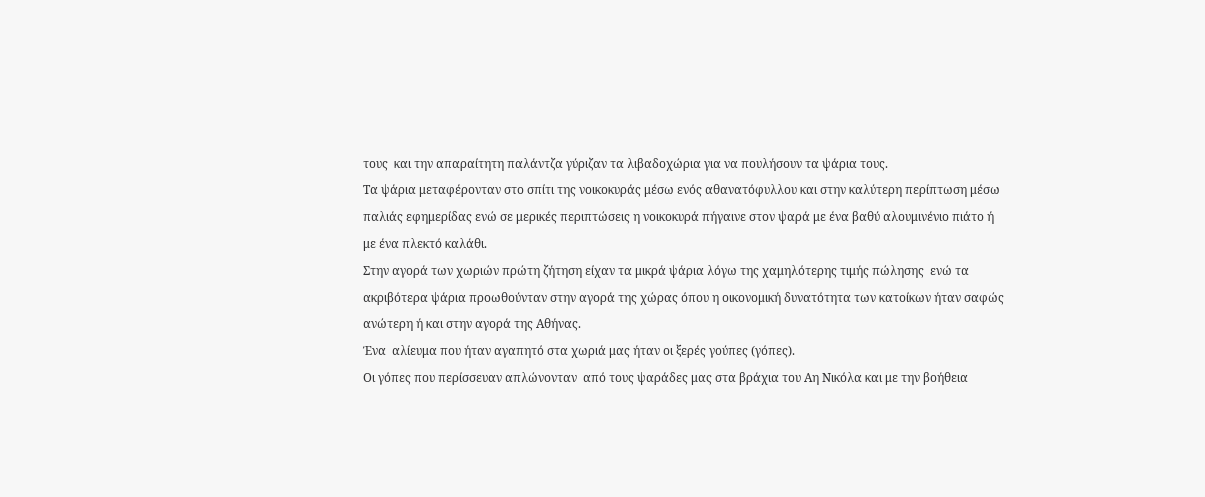τους  και την απαραίτητη παλάντζα γύριζαν τα λιβαδοχώρια για να πουλήσουν τα ψάρια τους.
Τα ψάρια μεταφέρονταν στο σπίτι της νοικοκυράς μέσω ενός αθανατόφυλλου και στην καλύτερη περίπτωση μέσω παλιάς εφημερίδας ενώ σε μερικές περιπτώσεις η νοικοκυρά πήγαινε στον ψαρά με ένα βαθύ αλουμινένιο πιάτο ή με ένα πλεκτό καλάθι.
Στην αγορά των χωριών πρώτη ζήτηση είχαν τα μικρά ψάρια λόγω της χαμηλότερης τιμής πώλησης  ενώ τα ακριβότερα ψάρια προωθούνταν στην αγορά της χώρας όπου η οικονομική δυνατότητα των κατοίκων ήταν σαφώς ανώτερη ή και στην αγορά της Αθήνας.
Ένα  αλίευμα που ήταν αγαπητό στα χωριά μας ήταν οι ξερές γούπες (γόπες).
Οι γόπες που περίσσευαν απλώνονταν  από τους ψαράδες μας στα βράχια του Αη Νικόλα και με την βοήθεια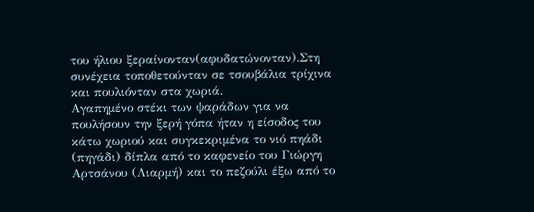του ήλιου ξεραίνονταν(αφυδατώνονταν).Στη συνέχεια τοποθετούνταν σε τσουβάλια τρίχινα και πουλιόνταν στα χωριά.
Αγαπημένο στέκι των ψαράδων για να πουλήσουν την ξερή γόπα ήταν η είσοδος του κάτω χωριού και συγκεκριμένα το νιό πηάδι (πηγάδι) δίπλα από το καφενείο του Γιώργη Αρτσάνου (Λιαρμή) και το πεζούλι έξω από το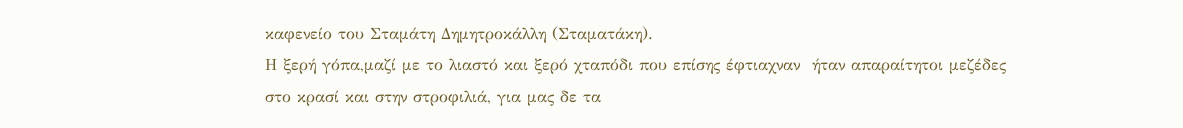καφενείο του Σταμάτη Δημητροκάλλη (Σταματάκη).
Η ξερή γόπα,μαζί με το λιαστό και ξερό χταπόδι που επίσης έφτιαχναν  ήταν απαραίτητοι μεζέδες  στο κρασί και στην στροφιλιά, για μας δε τα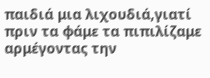παιδιά μια λιχουδιά,γιατί πριν τα φάμε τα πιπιλίζαμε αρμέγοντας την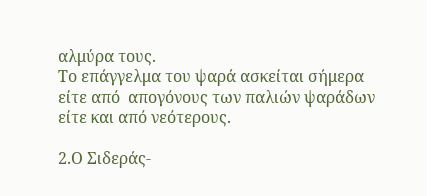αλμύρα τους.
Το επάγγελμα του ψαρά ασκείται σήμερα είτε από  απογόνους των παλιών ψαράδων είτε και από νεότερους.

2.Ο Σιδεράς-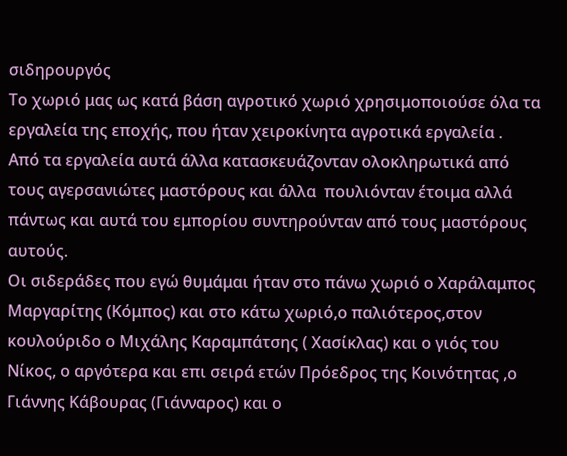σιδηρουργός
Το χωριό μας ως κατά βάση αγροτικό χωριό χρησιμοποιούσε όλα τα εργαλεία της εποχής, που ήταν χειροκίνητα αγροτικά εργαλεία .
Από τα εργαλεία αυτά άλλα κατασκευάζονταν ολοκληρωτικά από τους αγερσανιώτες μαστόρους και άλλα  πουλιόνταν έτοιμα αλλά πάντως και αυτά του εμπορίου συντηρούνταν από τους μαστόρους αυτούς.
Οι σιδεράδες που εγώ θυμάμαι ήταν στο πάνω χωριό ο Χαράλαμπος Μαργαρίτης (Κόμπος) και στο κάτω χωριό,ο παλιότερος,στον κουλούριδο ο Μιχάλης Καραμπάτσης ( Χασίκλας) και ο γιός του Νίκος, ο αργότερα και επι σειρά ετών Πρόεδρος της Κοινότητας ,ο Γιάννης Κάβουρας (Γιάνναρος) και ο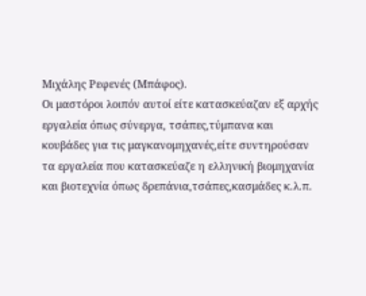Μιχάλης Ρεφενές (Μπάφος).
Οι μαστόροι λοιπόν αυτοί είτε κατασκεύαζαν εξ αρχής  εργαλεία όπως σύνεργα, τσάπες,τύμπανα και κουβάδες για τις μαγκανομηχανές,είτε συντηρούσαν τα εργαλεία που κατασκεύαζε η ελληνική βιομηχανία και βιοτεχνία όπως δρεπάνια,τσάπες,κασμάδες κ.λ.π.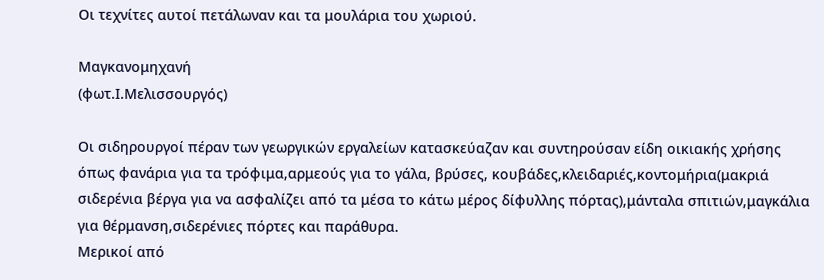Οι τεχνίτες αυτοί πετάλωναν και τα μουλάρια του χωριού.

Μαγκανομηχανή
(φωτ.Ι.Μελισσουργός)

Οι σιδηρουργοί πέραν των γεωργικών εργαλείων κατασκεύαζαν και συντηρούσαν είδη οικιακής χρήσης όπως φανάρια για τα τρόφιμα,αρμεούς για το γάλα, βρύσες, κουβάδες,κλειδαριές,κοντομήρια(μακριά σιδερένια βέργα για να ασφαλίζει από τα μέσα το κάτω μέρος δίφυλλης πόρτας),μάνταλα σπιτιών,μαγκάλια για θέρμανση,σιδερένιες πόρτες και παράθυρα.
Μερικοί από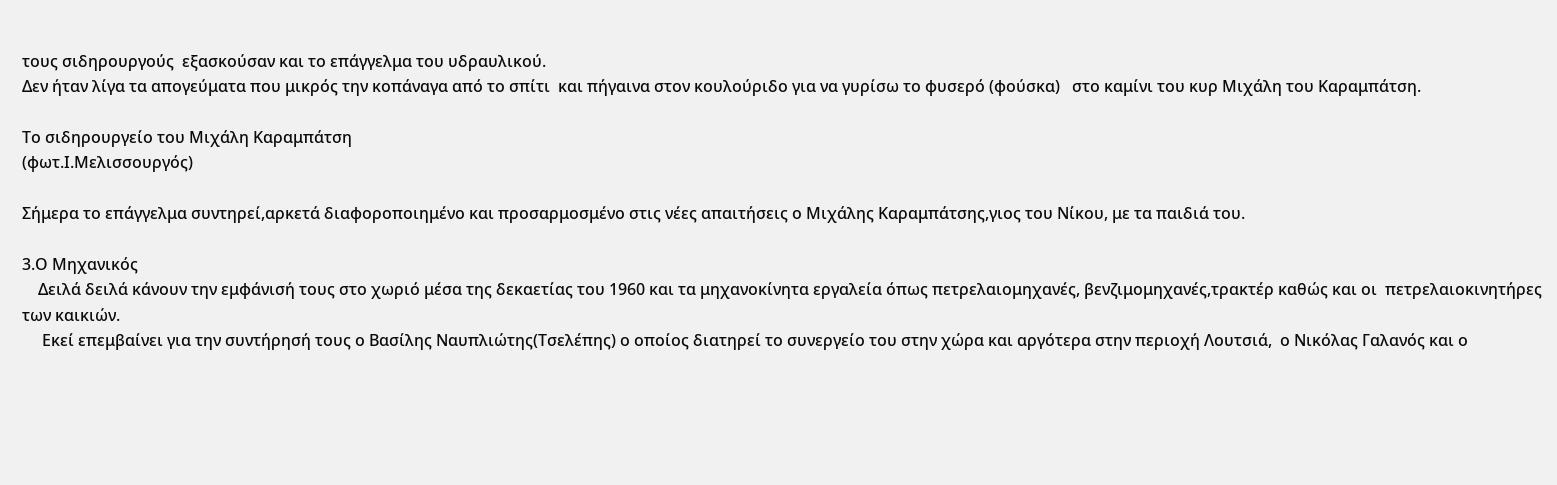τους σιδηρουργούς  εξασκούσαν και το επάγγελμα του υδραυλικού.
Δεν ήταν λίγα τα απογεύματα που μικρός την κοπάναγα από το σπίτι  και πήγαινα στον κουλούριδο για να γυρίσω το φυσερό (φούσκα)   στο καμίνι του κυρ Μιχάλη του Καραμπάτση.

Το σιδηρουργείο του Μιχάλη Καραμπάτση
(φωτ.Ι.Μελισσουργός)

Σήμερα το επάγγελμα συντηρεί,αρκετά διαφοροποιημένο και προσαρμοσμένο στις νέες απαιτήσεις ο Μιχάλης Καραμπάτσης,γιος του Νίκου, με τα παιδιά του.

3.Ο Μηχανικός
    Δειλά δειλά κάνουν την εμφάνισή τους στο χωριό μέσα της δεκαετίας του 1960 και τα μηχανοκίνητα εργαλεία όπως πετρελαιομηχανές, βενζιμομηχανές,τρακτέρ καθώς και οι  πετρελαιοκινητήρες των καικιών.
     Εκεί επεμβαίνει για την συντήρησή τους ο Βασίλης Ναυπλιώτης(Τσελέπης) ο οποίος διατηρεί το συνεργείο του στην χώρα και αργότερα στην περιοχή Λουτσιά,  ο Νικόλας Γαλανός και ο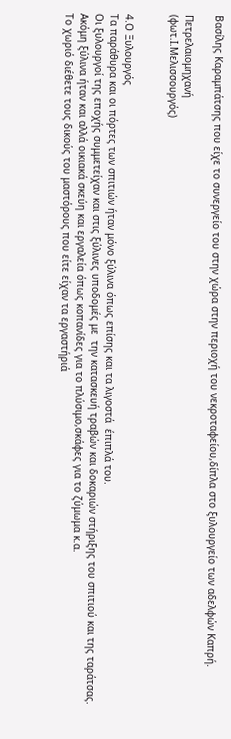Βασίλης Καραμπάτσης που είχε το συνεργείο του στην χώρα στην περιοχή του νεκροταφείου,δίπλα στο ξυλουργείο των αδελφών Καπρή.

Πετρελαιομηχανή
(φωτ.Ι.Μελισσουργός)


4.Ο Ξυλουργός
Τα παράθυρα και οι πόρτες των σπιτιών ήταν μόνο ξύλινα όπως επίσης και τα λιγοστά  έπιπλά του.
Οι ξυλουργοί της εποχής συμμετείχαν και στις ξύλινες υποδομές με  την κατασκευή τραβών και δοκαριών στήριξης του σπιτιού και της ταράτσας.
Ακόμη ξύλινα ήταν και αλλά οικιακά σκεύη και εργαλεία όπως κοπανίδες για το πλύσιμο,σκάφες για το ζύμωμα κ.α.
Το χωριό διέθετε τους δικούς του μαστόρους που είτε είχαν τα εργαστήριά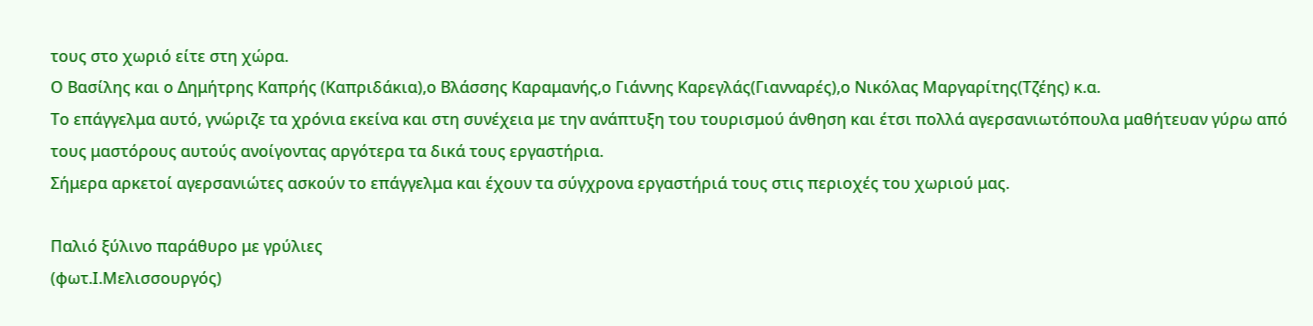τους στο χωριό είτε στη χώρα.
Ο Βασίλης και ο Δημήτρης Καπρής (Καπριδάκια),ο Βλάσσης Καραμανής,ο Γιάννης Καρεγλάς(Γιανναρές),ο Νικόλας Μαργαρίτης(Τζέης) κ.α.
Το επάγγελμα αυτό, γνώριζε τα χρόνια εκείνα και στη συνέχεια με την ανάπτυξη του τουρισμού άνθηση και έτσι πολλά αγερσανιωτόπουλα μαθήτευαν γύρω από τους μαστόρους αυτούς ανοίγοντας αργότερα τα δικά τους εργαστήρια.
Σήμερα αρκετοί αγερσανιώτες ασκούν το επάγγελμα και έχουν τα σύγχρονα εργαστήριά τους στις περιοχές του χωριού μας.

Παλιό ξύλινο παράθυρο με γρύλιες
(φωτ.Ι.Μελισσουργός)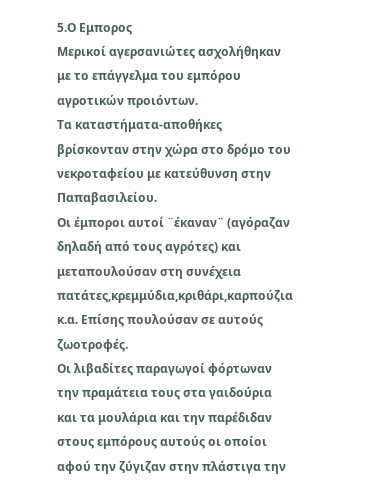5.Ο Εμπορος
Μερικοί αγερσανιώτες ασχολήθηκαν με το επάγγελμα του εμπόρου αγροτικών προιόντων.
Τα καταστήματα-αποθήκες βρίσκονταν στην χώρα στο δρόμο του νεκροταφείου με κατεύθυνση στην Παπαβασιλείου.
Οι έμποροι αυτοί ¨έκαναν¨ (αγόραζαν δηλαδή από τους αγρότες) και μεταπουλούσαν στη συνέχεια πατάτες,κρεμμύδια,κριθάρι,καρπούζια κ.α. Επίσης πουλούσαν σε αυτούς ζωοτροφές.
Οι λιβαδίτες παραγωγοί φόρτωναν την πραμάτεια τους στα γαιδούρια και τα μουλάρια και την παρέδιδαν στους εμπόρους αυτούς οι οποίοι αφού την ζύγιζαν στην πλάστιγα την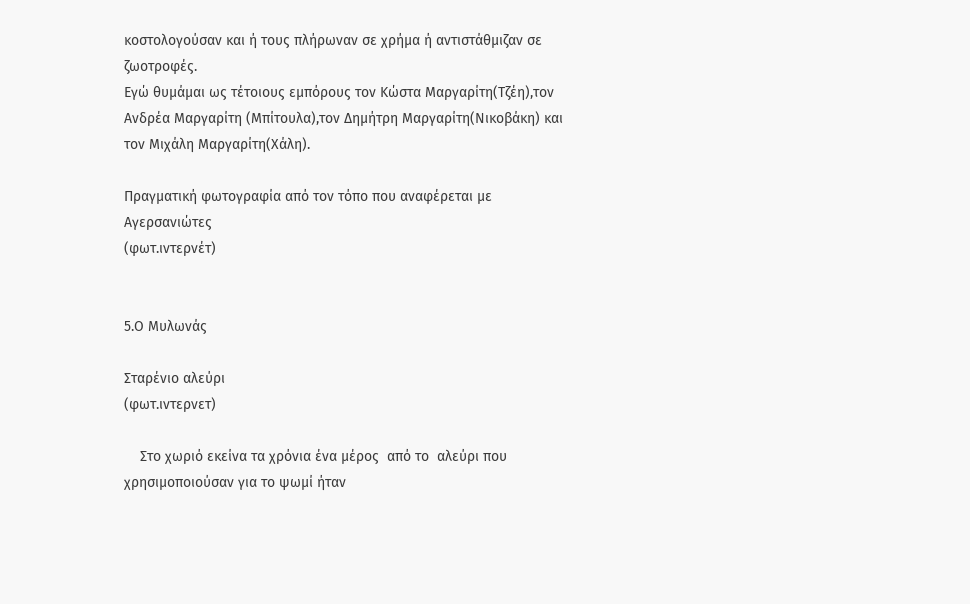κοστολογούσαν και ή τους πλήρωναν σε χρήμα ή αντιστάθμιζαν σε ζωοτροφές.
Εγώ θυμάμαι ως τέτοιους εμπόρους τον Κώστα Μαργαρίτη(Τζέη),τον Ανδρέα Μαργαρίτη (Μπίτουλα),τον Δημήτρη Μαργαρίτη(Νικοβάκη) και τον Μιχάλη Μαργαρίτη(Χάλη).

Πραγματική φωτογραφία από τον τόπο που αναφέρεται με Αγερσανιώτες
(φωτ.ιντερνέτ)


5.Ο Μυλωνάς

Σταρένιο αλεύρι
(φωτ.ιντερνετ)

    Στο χωριό εκείνα τα χρόνια ένα μέρος  από το  αλεύρι που χρησιμοποιούσαν για το ψωμί ήταν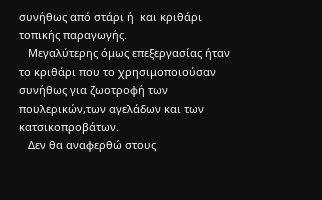συνήθως από στάρι ή  και κριθάρι τοπικής παραγωγής.
   Μεγαλύτερης όμως επεξεργασίας ήταν το κριθάρι που το χρησιμοποιούσαν συνήθως για ζωοτροφή των πουλερικών,των αγελάδων και των κατσικοπροβάτων.
   Δεν θα αναφερθώ στους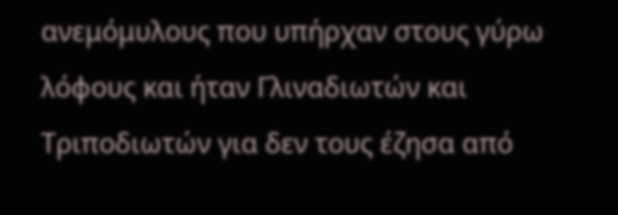ανεμόμυλους που υπήρχαν στους γύρω λόφους και ήταν Γλιναδιωτών και Τριποδιωτών για δεν τους έζησα από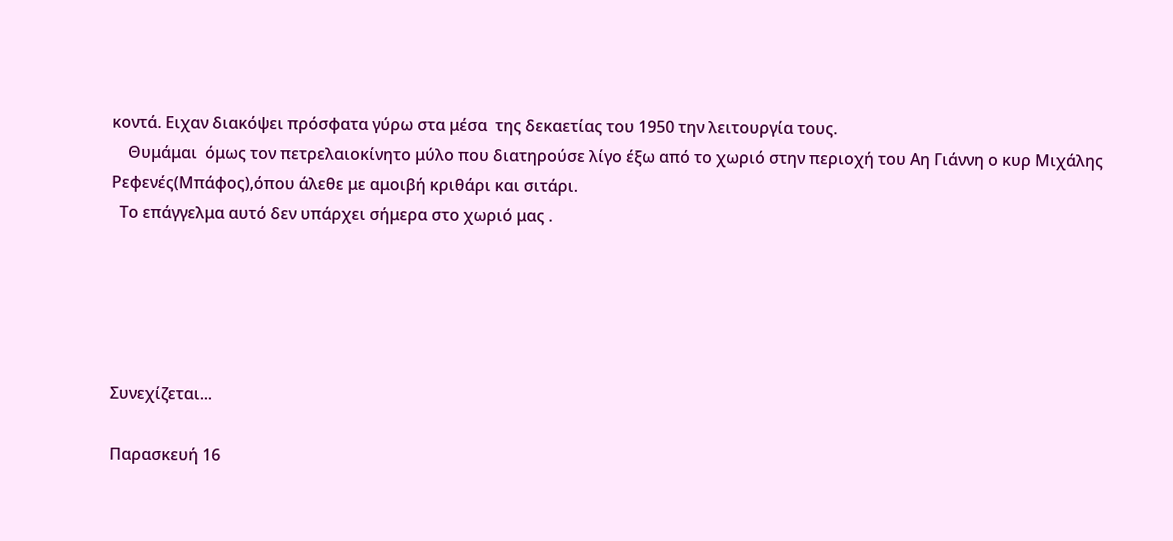κοντά. Ειχαν διακόψει πρόσφατα γύρω στα μέσα  της δεκαετίας του 1950 την λειτουργία τους.
    Θυμάμαι  όμως τον πετρελαιοκίνητο μύλο που διατηρούσε λίγο έξω από το χωριό στην περιοχή του Αη Γιάννη ο κυρ Μιχάλης Ρεφενές(Μπάφος),όπου άλεθε με αμοιβή κριθάρι και σιτάρι.
  Το επάγγελμα αυτό δεν υπάρχει σήμερα στο χωριό μας .





Συνεχίζεται...

Παρασκευή 16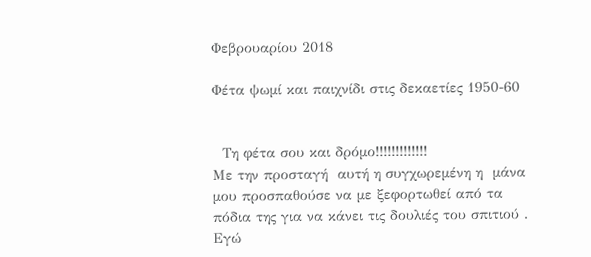Φεβρουαρίου 2018

Φέτα ψωμί και παιχνίδι στις δεκαετίες 1950-60


  Τη φέτα σου και δρόμο!!!!!!!!!!!!!
Με την προσταγή  αυτή η συγχωρεμένη η  μάνα μου προσπαθούσε να με ξεφορτωθεί από τα πόδια της για να κάνει τις δουλιές του σπιτιού .
Εγώ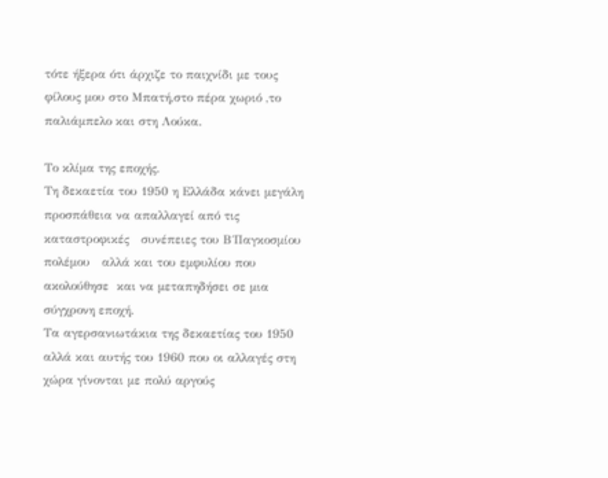τότε ήξερα ότι άρχιζε το παιχνίδι με τους φίλους μου στο Μπατή,στο πέρα χωριό ,το παλιάμπελο και στη Λούκα.

Το κλίμα της εποχής.
Τη δεκαετία του 1950 η Ελλάδα κάνει μεγάλη προσπάθεια να απαλλαγεί από τις καταστροφικές   συνέπειες του Β΄Παγκοσμίου πολέμου   αλλά και του εμφυλίου που ακολούθησε  και να μεταπηδήσει σε μια σύγχρονη εποχή.
Τα αγερσανιωτάκια της δεκαετίας του 1950 αλλά και αυτής του 1960 που οι αλλαγές στη χώρα γίνονται με πολύ αργούς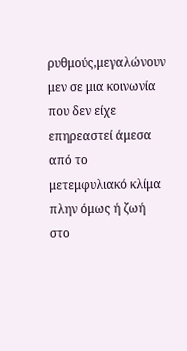ρυθμούς,μεγαλώνουν μεν σε μια κοινωνία που δεν είχε επηρεαστεί άμεσα από το μετεμφυλιακό κλίμα πλην όμως ή ζωή στο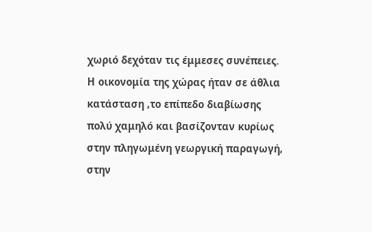χωριό δεχόταν τις έμμεσες συνέπειες.
Η οικονομία της χώρας ήταν σε άθλια κατάσταση ,το επίπεδο διαβίωσης πολύ χαμηλό και βασίζονταν κυρίως στην πληγωμένη γεωργική παραγωγή, στην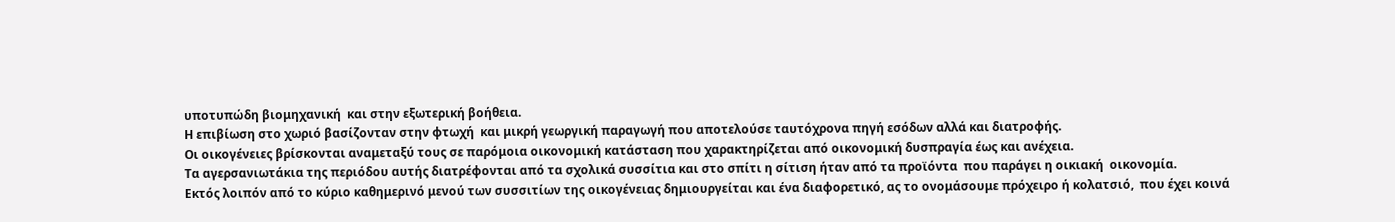υποτυπώδη βιομηχανική  και στην εξωτερική βοήθεια.
Η επιβίωση στο χωριό βασίζονταν στην φτωχή  και μικρή γεωργική παραγωγή που αποτελούσε ταυτόχρονα πηγή εσόδων αλλά και διατροφής.
Οι οικογένειες βρίσκονται αναμεταξύ τους σε παρόμοια οικονομική κατάσταση που χαρακτηρίζεται από οικονομική δυσπραγία έως και ανέχεια.
Τα αγερσανιωτάκια της περιόδου αυτής διατρέφονται από τα σχολικά συσσίτια και στο σπίτι η σίτιση ήταν από τα προϊόντα  που παράγει η οικιακή  οικονομία.
Εκτός λοιπόν από το κύριο καθημερινό μενού των συσσιτίων της οικογένειας δημιουργείται και ένα διαφορετικό, ας το ονομάσουμε πρόχειρο ή κολατσιό,  που έχει κοινά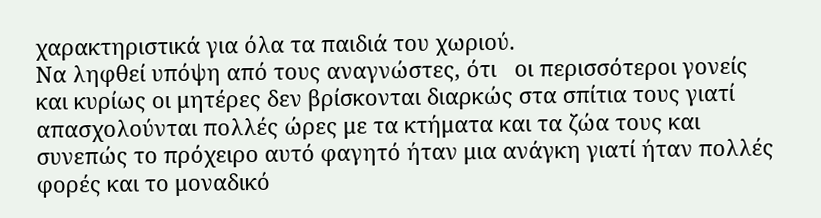χαρακτηριστικά για όλα τα παιδιά του χωριού.
Να ληφθεί υπόψη από τους αναγνώστες, ότι   οι περισσότεροι γονείς και κυρίως οι μητέρες δεν βρίσκονται διαρκώς στα σπίτια τους γιατί απασχολούνται πολλές ώρες με τα κτήματα και τα ζώα τους και συνεπώς το πρόχειρο αυτό φαγητό ήταν μια ανάγκη γιατί ήταν πολλές φορές και το μοναδικό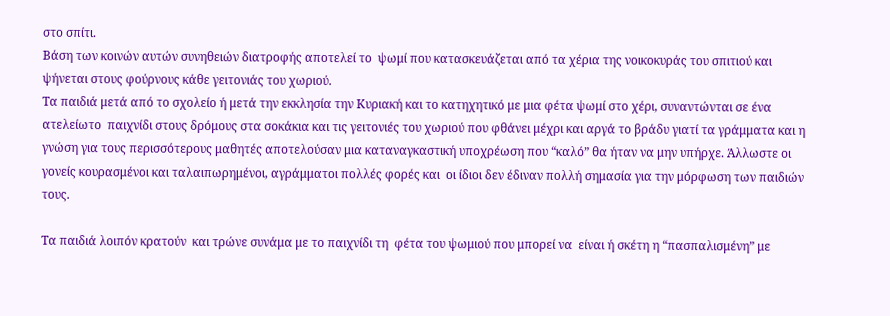στο σπίτι.
Βάση των κοινών αυτών συνηθειών διατροφής αποτελεί το  ψωμί που κατασκευάζεται από τα χέρια της νοικοκυράς του σπιτιού και ψήνεται στους φούρνους κάθε γειτονιάς του χωριού.
Τα παιδιά μετά από το σχολείο ή μετά την εκκλησία την Κυριακή και το κατηχητικό με μια φέτα ψωμί στο χέρι, συναντώνται σε ένα ατελείωτο  παιχνίδι στους δρόμους στα σοκάκια και τις γειτονιές του χωριού που φθάνει μέχρι και αργά το βράδυ γιατί τα γράμματα και η γνώση για τους περισσότερους μαθητές αποτελούσαν μια καταναγκαστική υποχρέωση που “καλό” θα ήταν να μην υπήρχε. Άλλωστε οι γονείς κουρασμένοι και ταλαιπωρημένοι, αγράμματοι πολλές φορές και  οι ίδιοι δεν έδιναν πολλή σημασία για την μόρφωση των παιδιών τους.

Τα παιδιά λοιπόν κρατούν  και τρώνε συνάμα με το παιχνίδι τη  φέτα του ψωμιού που μπορεί να  είναι ή σκέτη η “πασπαλισμένη” με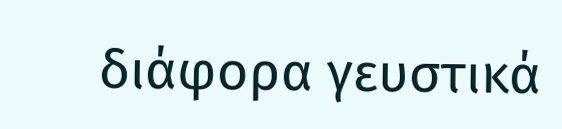διάφορα γευστικά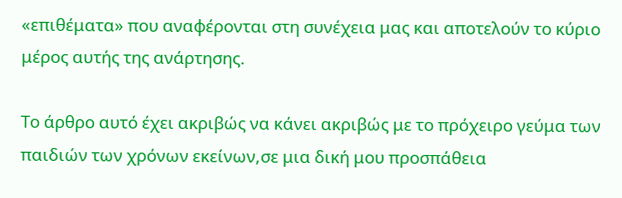«επιθέματα» που αναφέρονται στη συνέχεια μας και αποτελούν το κύριο μέρος αυτής της ανάρτησης.

Το άρθρο αυτό έχει ακριβώς να κάνει ακριβώς με το πρόχειρο γεύμα των παιδιών των χρόνων εκείνων,σε μια δική μου προσπάθεια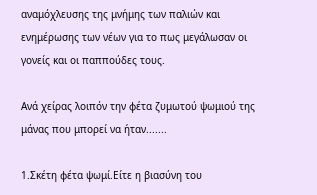αναμόχλευσης της μνήμης των παλιών και ενημέρωσης των νέων για το πως μεγάλωσαν οι γονείς και οι παππούδες τους.

Ανά χείρας λοιπόν την φέτα ζυμωτού ψωμιού της μάνας που μπορεί να ήταν.......

1.Σκέτη φέτα ψωμί.Είτε η βιασύνη του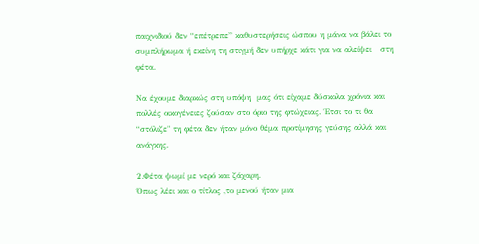παιχνιδιού δεν “επέτρεπε” καθυστερήσεις ώσπου η μάνα να βάλει το συμπλήρωμα ή εκείνη τη στιγμή δεν υπήρχε κάτι για να αλείψει   στη φέτα.

Να έχουμε διαρκώς στη υπόψη  μας ότι είχαμε δύσκολα χρόνια και πολλές οικογένειες ζούσαν στο όριο της φτώχειας. Έτσι το τι θα “στόλιζε" τη φέτα δεν ήταν μόνο θέμα προτίμησης γεύσης αλλά και ανάγκης.

2.Φέτα ψωμί με νερό και ζάχαρη.
Όπως λέει και ο τίτλος ,το μενού ήταν μια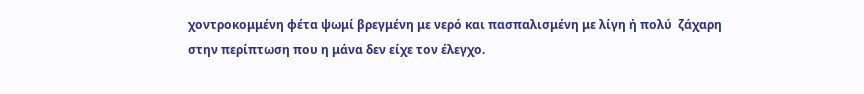χοντροκομμένη φέτα ψωμί βρεγμένη με νερό και πασπαλισμένη με λίγη ή πολύ  ζάχαρη στην περίπτωση που η μάνα δεν είχε τον έλεγχο.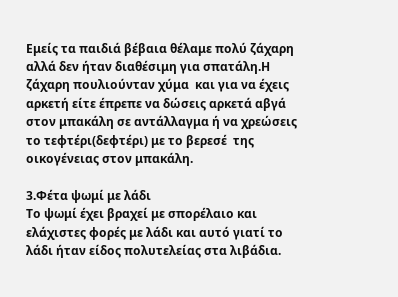Εμείς τα παιδιά βέβαια θέλαμε πολύ ζάχαρη αλλά δεν ήταν διαθέσιμη για σπατάλη.Η ζάχαρη πουλιούνταν χύμα  και για να έχεις αρκετή είτε έπρεπε να δώσεις αρκετά αβγά στον μπακάλη σε αντάλλαγμα ή να χρεώσεις το τεφτέρι(δεφτέρι) με το βερεσέ  της οικογένειας στον μπακάλη.

3.Φέτα ψωμί με λάδι
Το ψωμί έχει βραχεί με σπορέλαιο και ελάχιστες φορές με λάδι και αυτό γιατί το λάδι ήταν είδος πολυτελείας στα λιβάδια.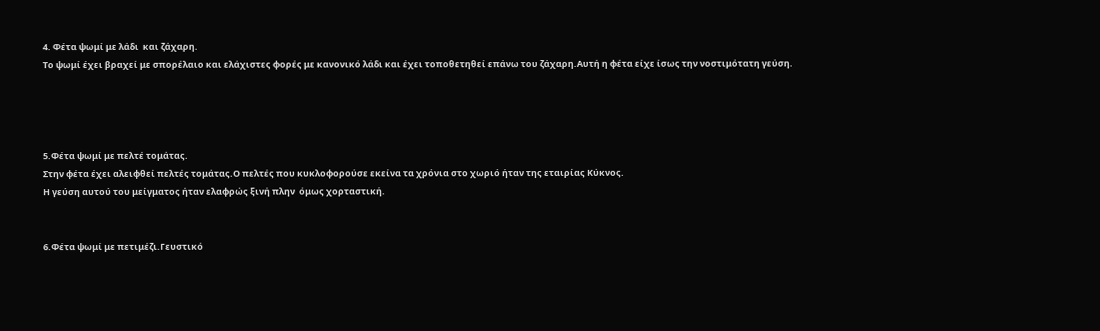4. Φέτα ψωμί με λάδι  και ζάχαρη.
Το ψωμί έχει βραχεί με σπορέλαιο και ελάχιστες φορές με κανονικό λάδι και έχει τοποθετηθεί επάνω του ζάχαρη.Αυτή η φέτα είχε ίσως την νοστιμότατη γεύση.




5.Φέτα ψωμί με πελτέ τομάτας.
Στην φέτα έχει αλειφθεί πελτές τομάτας.Ο πελτές που κυκλοφορούσε εκείνα τα χρόνια στο χωριό ήταν της εταιρίας Κύκνος.
Η γεύση αυτού του μείγματος ήταν ελαφρώς ξινή πλην  όμως χορταστική.


6.Φέτα ψωμί με πετιμέζι.Γευστικό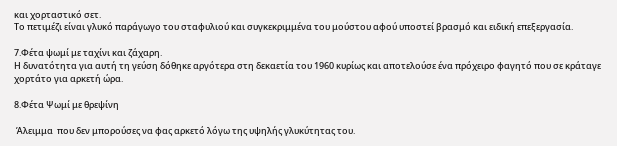και χορταστικό σετ.
Το πετιμέζι είναι γλυκό παράγωγο του σταφυλιού και συγκεκριμμένα του μούστου αφού υποστεί βρασμό και ειδική επεξεργασία.

7.Φέτα ψωμί με ταχίνι και ζάχαρη.
Η δυνατότητα για αυτή τη γεύση δόθηκε αργότερα στη δεκαετία του 1960 κυρίως και αποτελούσε ένα πρόχειρο φαγητό που σε κράταγε χορτάτο για αρκετή ώρα.

8.Φέτα Ψωμί με θρεψίνη

 Άλειμμα  που δεν μπορούσες να φας αρκετό λόγω της υψηλής γλυκύτητας του.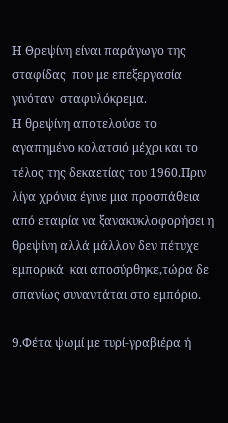Η Θρεψίνη είναι παράγωγο της σταφίδας  που με επεξεργασία γινόταν  σταφυλόκρεμα.
Η θρεψίνη αποτελούσε το αγαπημένο κολατσιό μέχρι και το τέλος της δεκαετίας του 1960.Πριν λίγα χρόνια έγινε μια προσπάθεια από εταιρία να ξανακυκλοφορήσει η θρεψίνη αλλά μάλλον δεν πέτυχε εμπορικά  και αποσύρθηκε,τώρα δε σπανίως συναντάται στο εμπόριο.

9.Φέτα ψωμί με τυρί-γραβιέρα ή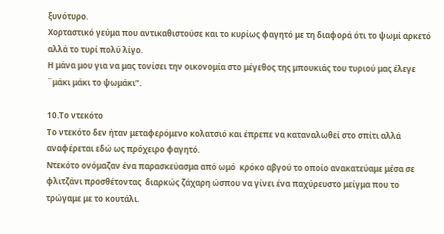ξυνότυρο.
Χορταστικό γεύμα που αντικαθιστούσε και το κυρίως φαγητό με τη διαφορά ότι το ψωμί αρκετό αλλά το τυρί πολύ λίγο.
Η μάνα μου για να μας τονίσει την οικονομία στο μέγεθος της μπουκιάς του τυριού μας έλεγε ¨μάκι μάκι το ψωμάκι”.

10.Το ντεκότο
Το ντεκότο δεν ήταν μεταφερόμενο κολατσιό και έπρεπε να καταναλωθεί στο σπίτι αλλά αναφέρεται εδώ ως πρόχειρο φαγητό.
Ντεκότο ονόμαζαν ένα παρασκεύασμα από ωμό  κρόκο αβγού το οποίο ανακατεύαμε μέσα σε φλιτζάνι προσθέτοντας  διαρκώς ζάχαρη ώσπου να γίνει ένα παχύρευστο μείγμα που το τρώγαμε με το κουτάλι.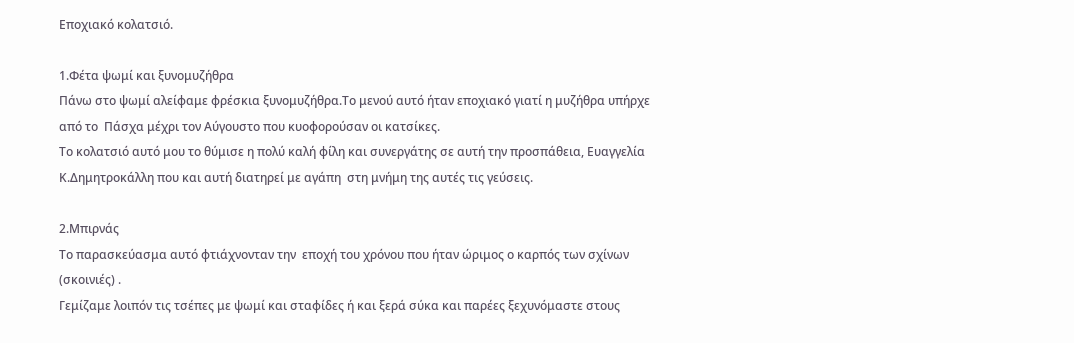Εποχιακό κολατσιό.

1.Φέτα ψωμί και ξυνομυζήθρα
Πάνω στο ψωμί αλείφαμε φρέσκια ξυνομυζήθρα.Το μενού αυτό ήταν εποχιακό γιατί η μυζήθρα υπήρχε  από το  Πάσχα μέχρι τον Αύγουστο που κυοφορούσαν οι κατσίκες.
Το κολατσιό αυτό μου το θύμισε η πολύ καλή φίλη και συνεργάτης σε αυτή την προσπάθεια, Ευαγγελία Κ.Δημητροκάλλη που και αυτή διατηρεί με αγάπη  στη μνήμη της αυτές τις γεύσεις.

2.Μπιρνάς
Το παρασκεύασμα αυτό φτιάχνονταν την  εποχή του χρόνου που ήταν ώριμος ο καρπός των σχίνων (σκοινιές) .
Γεμίζαμε λοιπόν τις τσέπες με ψωμί και σταφίδες ή και ξερά σύκα και παρέες ξεχυνόμαστε στους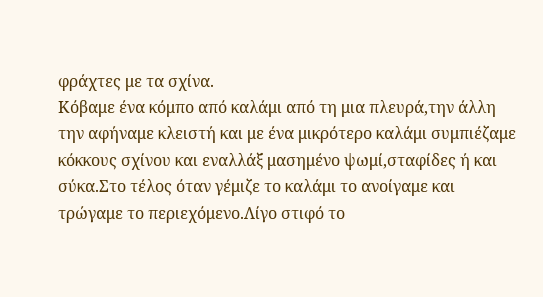φράχτες με τα σχίνα.
Κόβαμε ένα κόμπο από καλάμι από τη μια πλευρά,την άλλη την αφήναμε κλειστή και με ένα μικρότερο καλάμι συμπιέζαμε κόκκους σχίνου και εναλλάξ μασημένο ψωμί,σταφίδες ή και σύκα.Στο τέλος όταν γέμιζε το καλάμι το ανοίγαμε και τρώγαμε το περιεχόμενο.Λίγο στιφό το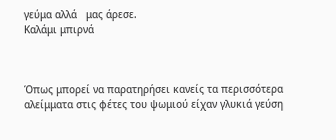γεύμα αλλά   μας άρεσε.
Καλάμι μπιρνά



Όπως μπορεί να παρατηρήσει κανείς τα περισσότερα αλείμματα στις φέτες του ψωμιού είχαν γλυκιά γεύση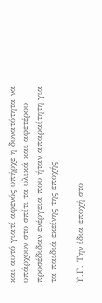και αυτό γιατί αφενός υπήρχε η δυνατότητα να υπάρχουν στο σπίτι τα υλικά και αφετέρου προσέδιδαν ενέργεια που ήταν απαραίτητη για τα παιδιά εκείνης της εποχής

Υ.Γ. Την ίδια εποχή στο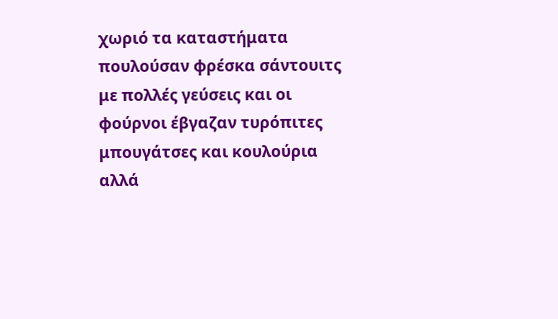χωριό τα καταστήματα πουλούσαν φρέσκα σάντουιτς με πολλές γεύσεις και οι φούρνοι έβγαζαν τυρόπιτες μπουγάτσες και κουλούρια αλλά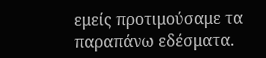εμείς προτιμούσαμε τα παραπάνω εδέσματα.